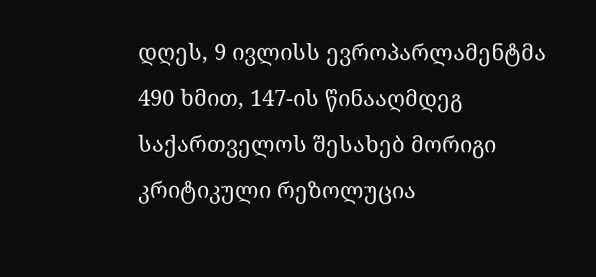დღეს, 9 ივლისს ევროპარლამენტმა 490 ხმით, 147-ის წინააღმდეგ საქართველოს შესახებ მორიგი კრიტიკული რეზოლუცია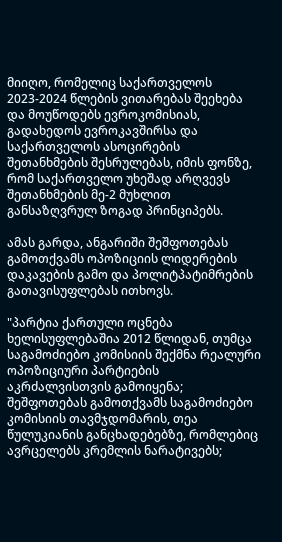მიიღო, რომელიც საქართველოს 2023-2024 წლების ვითარებას შეეხება და მოუწოდებს ევროკომისიას, გადახედოს ევროკავშირსა და საქართველოს ასოცირების შეთანხმების შესრულებას, იმის ფონზე, რომ საქართველო უხეშად არღვევს შეთანხმების მე-2 მუხლით განსაზღვრულ ზოგად პრინციპებს.

ამას გარდა, ანგარიში შეშფოთებას გამოთქვამს ოპოზიციის ლიდერების დაკავების გამო და პოლიტპატიმრების გათავისუფლებას ითხოვს.

"პარტია ქართული ოცნება ხელისუფლებაშია 2012 წლიდან, თუმცა საგამოძიებო კომისიის შექმნა რეალური ოპოზიციური პარტიების აკრძალვისთვის გამოიყენა; შეშფოთებას გამოთქვამს საგამოძიებო კომისიის თავმჯდომარის, თეა წულუკიანის განცხადებებზე, რომლებიც ავრცელებს კრემლის ნარატივებს;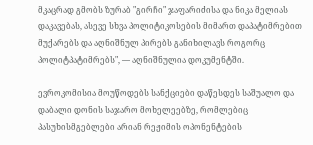მკაცრად გმობს ზურაბ "გირჩი" ჯაფარიძისა და ნიკა მელიას დაკავებას, ასევე სხვა პოლიტიკოსების მიმართ დაპატიმრებით მუქარებს და აღნიშნულ პირებს განიხილავს როგორც პოლიტპატიმრებს", — აღნიშნულია დოკუმენტში.

ევროკომისია მოუწოდებს სანქციები დაწესდეს საშუალო და დაბალი დონის საჯარო მოხელეებზე, რომლებიც პასუხისმგებლები არიან რეჟიმის ოპონენტების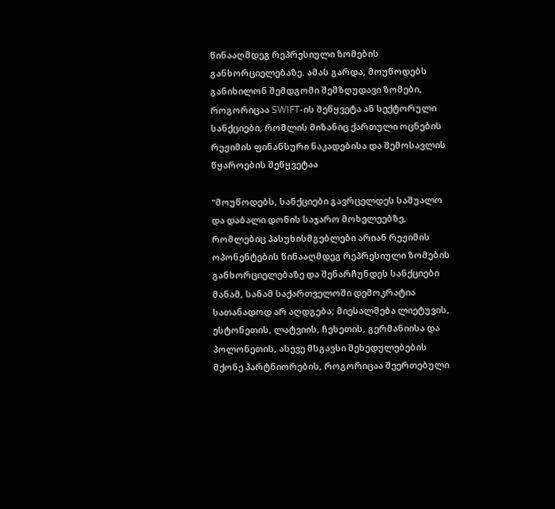წინააღმდეგ რეპრესიული ზომების განხორციელებაზე. ამას გარდა, მოუწოდებს განიხილონ შემდგომი შემზღუდავი ზომები, როგორიცაა SWIFT-ის შეწყვეტა ან სექტორული სანქციები, რომლის მიზანიც ქართული ოცნების რეჟიმის ფინანსური ნაკადებისა და შემოსავლის წყაროების შეწყვეტაა

"მოუწოდებს, სანქციები გავრცელდეს საშუალო და დაბალი დონის საჯარო მოხელეებზე, რომლებიც პასუხისმგებლები არიან რეჟიმის ოპონენტების წინააღმდეგ რეპრესიული ზომების განხორციელებაზე და შენარჩუნდეს სანქციები მანამ, სანამ საქართველოში დემოკრატია სათანადოდ არ აღდგება; მიესალმება ლიეტუვის, ესტონეთის, ლატვიის, ჩეხეთის, გერმანიისა და პოლონეთის, ასევე მსგავსი შეხედულებების მქონე პარტნიორების, როგორიცაა შეერთებული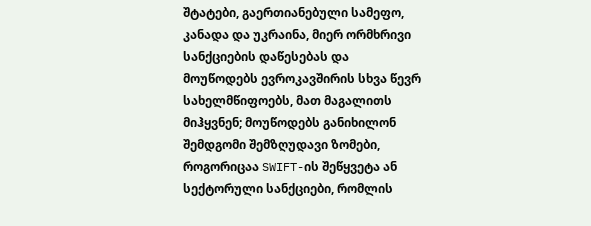შტატები, გაერთიანებული სამეფო, კანადა და უკრაინა, მიერ ორმხრივი სანქციების დაწესებას და მოუწოდებს ევროკავშირის სხვა წევრ სახელმწიფოებს, მათ მაგალითს მიჰყვნენ; მოუწოდებს განიხილონ შემდგომი შემზღუდავი ზომები, როგორიცაა SWIFT-ის შეწყვეტა ან სექტორული სანქციები, რომლის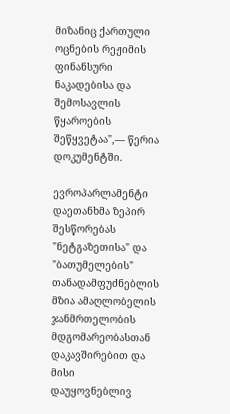მიზანიც ქართული ოცნების რეჟიმის ფინანსური ნაკადებისა და შემოსავლის წყაროების შეწყვეტაა",— წერია დოკუმენტში.

ევროპარლამენტი დაეთანხმა ზეპირ შესწორებას "ნეტგაზეთისა" და "ბათუმელების" თანადამფუძნებლის მზია ამაღლობელის ჯანმრთელობის მდგომარეობასთან დაკავშირებით და მისი დაუყოვნებლივ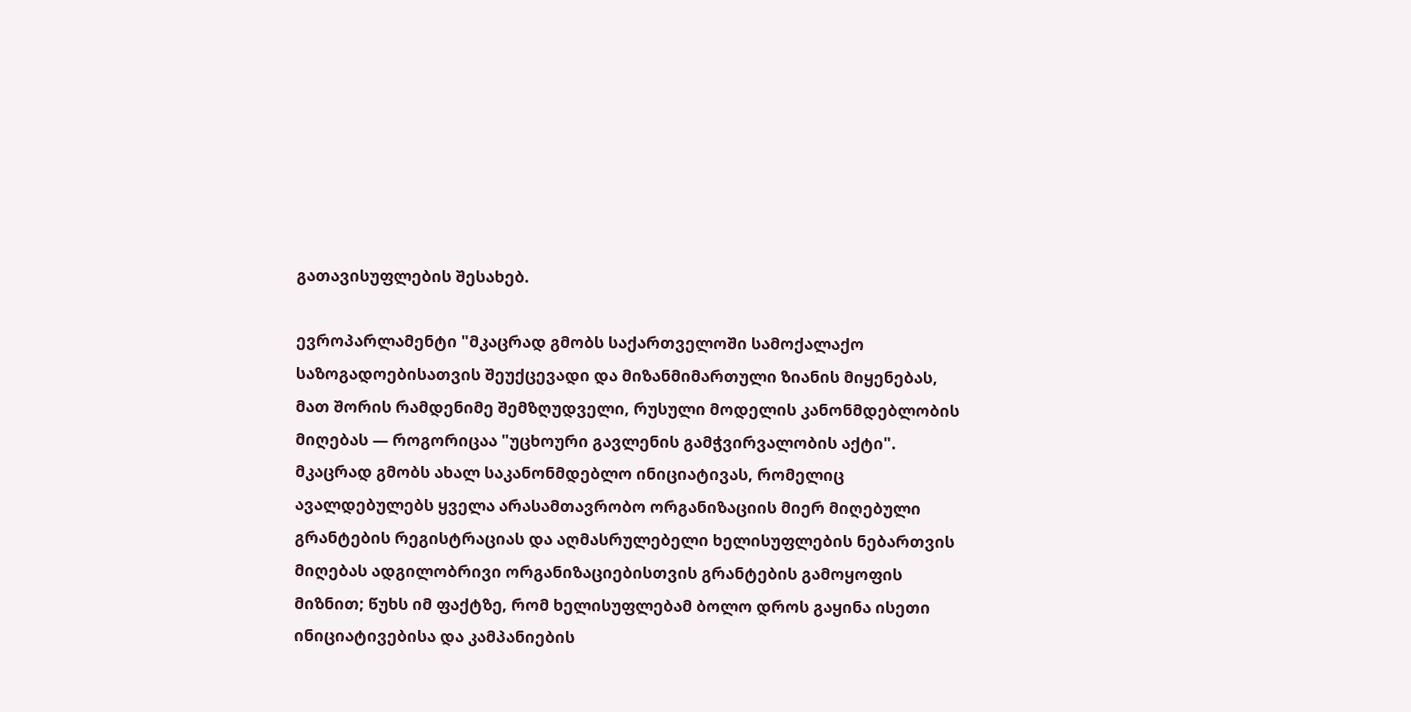გათავისუფლების შესახებ.

ევროპარლამენტი "მკაცრად გმობს საქართველოში სამოქალაქო საზოგადოებისათვის შეუქცევადი და მიზანმიმართული ზიანის მიყენებას, მათ შორის რამდენიმე შემზღუდველი, რუსული მოდელის კანონმდებლობის მიღებას — როგორიცაა "უცხოური გავლენის გამჭვირვალობის აქტი". მკაცრად გმობს ახალ საკანონმდებლო ინიციატივას, რომელიც ავალდებულებს ყველა არასამთავრობო ორგანიზაციის მიერ მიღებული გრანტების რეგისტრაციას და აღმასრულებელი ხელისუფლების ნებართვის მიღებას ადგილობრივი ორგანიზაციებისთვის გრანტების გამოყოფის მიზნით; წუხს იმ ფაქტზე, რომ ხელისუფლებამ ბოლო დროს გაყინა ისეთი ინიციატივებისა და კამპანიების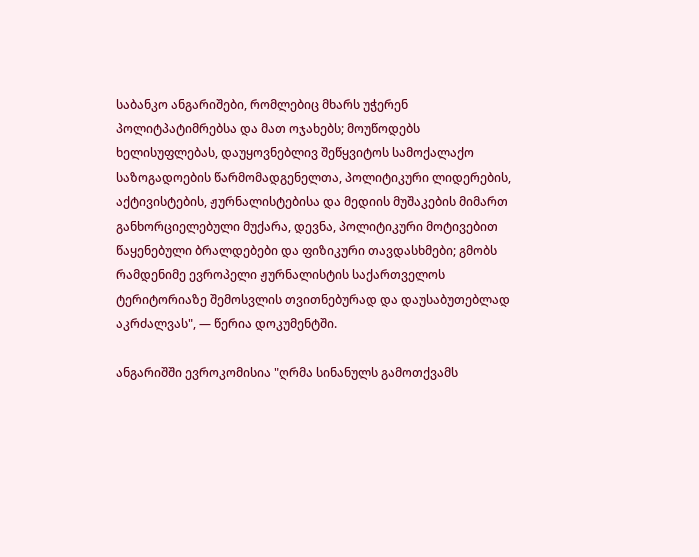საბანკო ანგარიშები, რომლებიც მხარს უჭერენ პოლიტპატიმრებსა და მათ ოჯახებს; მოუწოდებს ხელისუფლებას, დაუყოვნებლივ შეწყვიტოს სამოქალაქო საზოგადოების წარმომადგენელთა, პოლიტიკური ლიდერების, აქტივისტების, ჟურნალისტებისა და მედიის მუშაკების მიმართ განხორციელებული მუქარა, დევნა, პოლიტიკური მოტივებით წაყენებული ბრალდებები და ფიზიკური თავდასხმები; გმობს რამდენიმე ევროპელი ჟურნალისტის საქართველოს ტერიტორიაზე შემოსვლის თვითნებურად და დაუსაბუთებლად აკრძალვას", — წერია დოკუმენტში.

ანგარიშში ევროკომისია "ღრმა სინანულს გამოთქვამს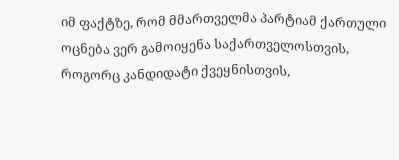იმ ფაქტზე, რომ მმართველმა პარტიამ ქართული ოცნება ვერ გამოიყენა საქართველოსთვის, როგორც კანდიდატი ქვეყნისთვის,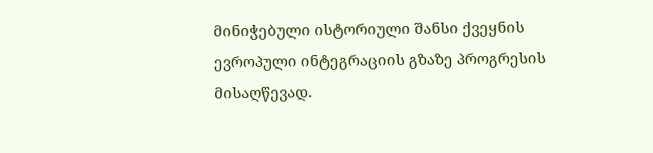მინიჭებული ისტორიული შანსი ქვეყნის ევროპული ინტეგრაციის გზაზე პროგრესის მისაღწევად.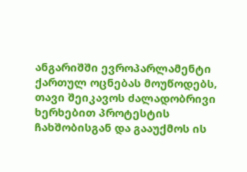ანგარიშში ევროპარლამენტი ქართულ ოცნებას მოუწოდებს, თავი შეიკავოს ძალადობრივი ხერხებით პროტესტის ჩახშობისგან და გააუქმოს ის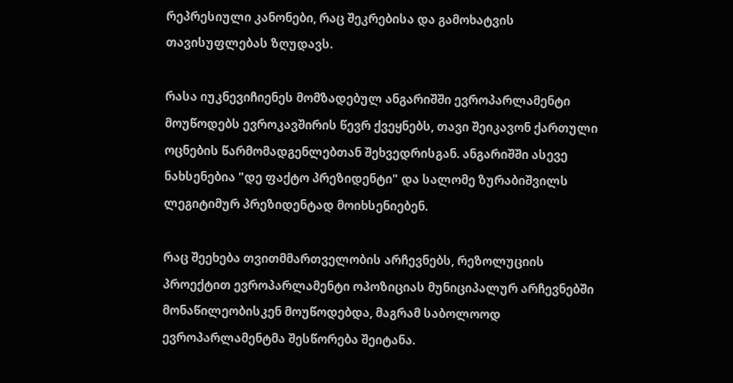რეპრესიული კანონები, რაც შეკრებისა და გამოხატვის თავისუფლებას ზღუდავს.

რასა იუკნევიჩიენეს მომზადებულ ანგარიშში ევროპარლამენტი მოუწოდებს ევროკავშირის წევრ ქვეყნებს, თავი შეიკავონ ქართული ოცნების წარმომადგენლებთან შეხვედრისგან. ანგარიშში ასევე ნახსენებია "დე ფაქტო პრეზიდენტი" და სალომე ზურაბიშვილს ლეგიტიმურ პრეზიდენტად მოიხსენიებენ.

რაც შეეხება თვითმმართველობის არჩევნებს, რეზოლუციის პროექტით ევროპარლამენტი ოპოზიციას მუნიციპალურ არჩევნებში მონაწილეობისკენ მოუწოდებდა, მაგრამ საბოლოოდ ევროპარლამენტმა შესწორება შეიტანა.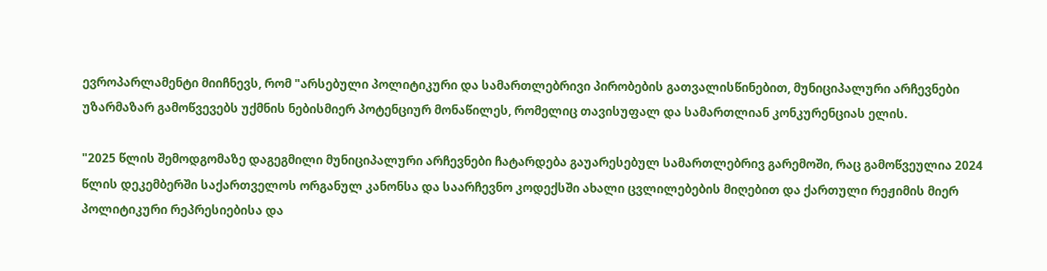ევროპარლამენტი მიიჩნევს, რომ "არსებული პოლიტიკური და სამართლებრივი პირობების გათვალისწინებით, მუნიციპალური არჩევნები უზარმაზარ გამოწვევებს უქმნის ნებისმიერ პოტენციურ მონაწილეს, რომელიც თავისუფალ და სამართლიან კონკურენციას ელის.

"2025 წლის შემოდგომაზე დაგეგმილი მუნიციპალური არჩევნები ჩატარდება გაუარესებულ სამართლებრივ გარემოში, რაც გამოწვეულია 2024 წლის დეკემბერში საქართველოს ორგანულ კანონსა და საარჩევნო კოდექსში ახალი ცვლილებების მიღებით და ქართული რეჟიმის მიერ პოლიტიკური რეპრესიებისა და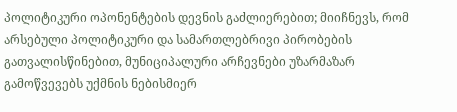პოლიტიკური ოპონენტების დევნის გაძლიერებით; მიიჩნევს, რომ არსებული პოლიტიკური და სამართლებრივი პირობების გათვალისწინებით, მუნიციპალური არჩევნები უზარმაზარ გამოწვევებს უქმნის ნებისმიერ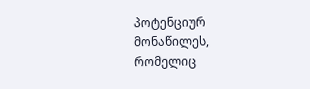პოტენციურ მონაწილეს, რომელიც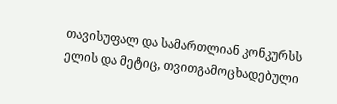თავისუფალ და სამართლიან კონკურსს ელის და მეტიც, თვითგამოცხადებული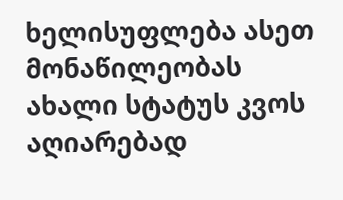ხელისუფლება ასეთ მონაწილეობას ახალი სტატუს კვოს აღიარებად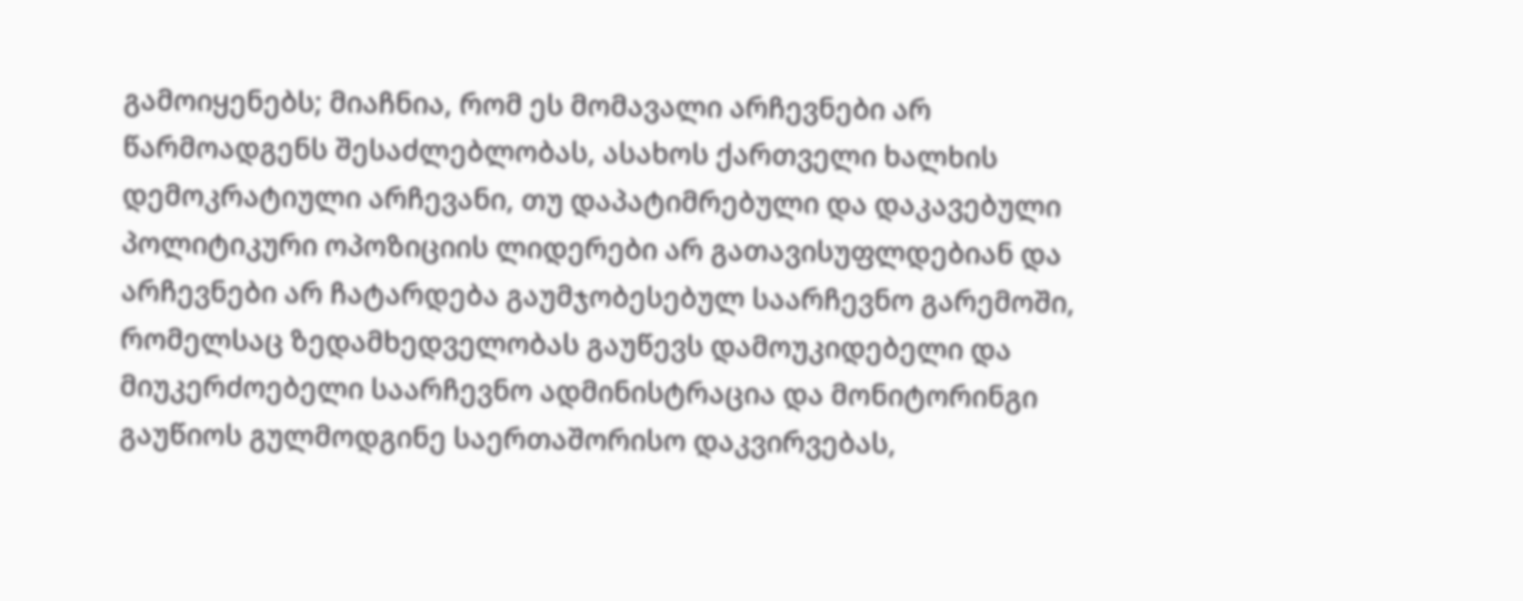გამოიყენებს; მიაჩნია, რომ ეს მომავალი არჩევნები არ წარმოადგენს შესაძლებლობას, ასახოს ქართველი ხალხის დემოკრატიული არჩევანი, თუ დაპატიმრებული და დაკავებული პოლიტიკური ოპოზიციის ლიდერები არ გათავისუფლდებიან და არჩევნები არ ჩატარდება გაუმჯობესებულ საარჩევნო გარემოში, რომელსაც ზედამხედველობას გაუწევს დამოუკიდებელი და მიუკერძოებელი საარჩევნო ადმინისტრაცია და მონიტორინგი გაუწიოს გულმოდგინე საერთაშორისო დაკვირვებას,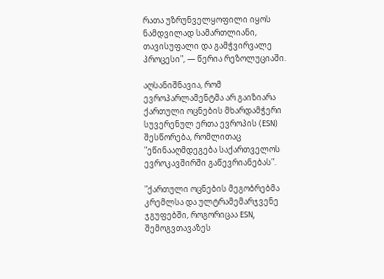რათა უზრუნველყოფილი იყოს ნამდვილად სამართლიანი, თავისუფალი და გამჭვირვალე პროცესი", — წერია რეზოლუციაში.

აღსანიშნავია, რომ ევროპარლამენტმა არ გაიზიარა ქართული ოცნების მხარდამჭერი სუვერენულ ერთა ევროპის (ESN) შესწორება, რომლითაც "ეწინააღმდეგება საქართველოს ევროკავშირში გაწევრიანებას".

"ქართული ოცნების მეგობრებმა კრემლსა და ულტრამემარჯვენე ჯგუფებში, როგორიცაა ESN, შემოგვთავაზეს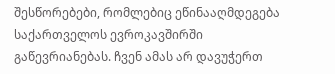შესწორებები, რომლებიც ეწინააღმდეგება საქართველოს ევროკავშირში გაწევრიანებას. ჩვენ ამას არ დავუჭერთ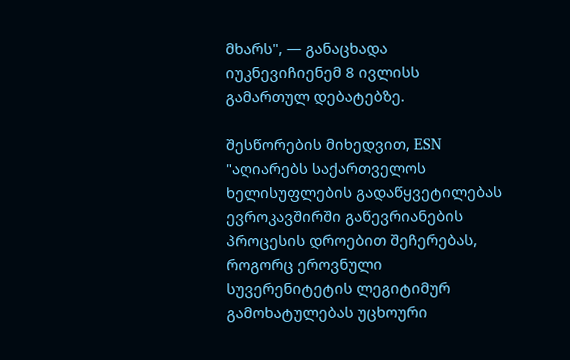მხარს", — განაცხადა იუკნევიჩიენემ 8 ივლისს გამართულ დებატებზე.

შესწორების მიხედვით, ESN "აღიარებს საქართველოს ხელისუფლების გადაწყვეტილებას ევროკავშირში გაწევრიანების პროცესის დროებით შეჩერებას, როგორც ეროვნული სუვერენიტეტის ლეგიტიმურ გამოხატულებას უცხოური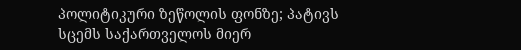პოლიტიკური ზეწოლის ფონზე; პატივს სცემს საქართველოს მიერ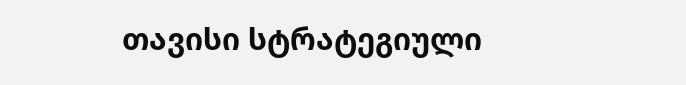თავისი სტრატეგიული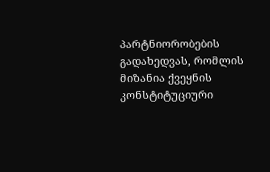პარტნიორობების გადახედვას, რომლის მიზანია ქვეყნის კონსტიტუციური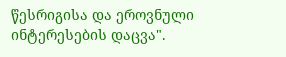წესრიგისა და ეროვნული ინტერესების დაცვა".